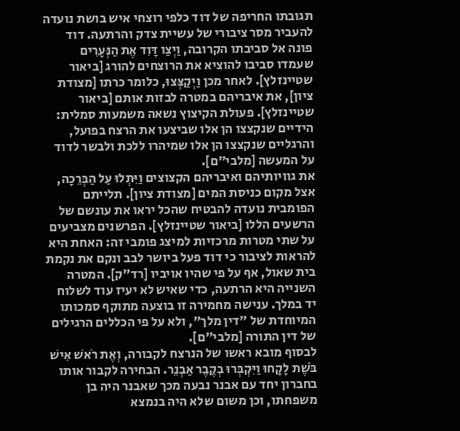תגובתו החריפה של דוד כלפי רוצחי איש בושת נועדה להעביר מסר ציבורי של עשיית צדק והרתעה. דוד פונה אל סביבתו הקרובה, וַיְצַו דָּוִד אֶת הַנְּעָרִים שעמדו סביבו להוציא את הרוצחים להורג [ביאור שטיינזלץ]. לאחר מכן וַיְקַצְּצוּ, כלומר כרתו [מצודת ציון], את איבריהם במטרה לבזות אותם [ביאור שטיינזלץ]. פעולת הקיצוץ נשאה משמעות סמלית: הידיים שנקצצו הן אלו שביצעו את הרצח בפועל, והרגליים שנקצצו הן אלו שמיהרו ללכת ולבשר לדוד על המעשה [מלבי"ם].
את גוויותיהם ואיבריהם הקצוצים וַיִּתְלוּ עַל הַבְּרֵכָה, אצל מקום כניסת המים [מצודת ציון]. תלייתם הפומבית נועדה להבטיח שהכל יראו את עונשם של הרשעים הללו [ביאור שטיינזלץ]. הפרשנים מצביעים על שתי מטרות מרכזיות למיצג פומבי זה: האחת היא להראות לציבור כי דוד פעל ביושר לבב ונקם את נקמת בית שאול, אף על פי שהיו אויביו [רד"ק]. המטרה השנייה היא הרתעה, כדי שאיש לא יעיז עוד לשלוח יד במלך. ענישה מחמירה זו בוצעה מתוקף סמכותו המיוחדת של "דין מלך", ולא על פי הכללים הרגילים של דין התורה [מלבי"ם].
לבסוף מובא ראשו של הנרצח לקבורה, וְאֶת רֹאשׁ אִישׁ בֹּשֶׁת לָקָחוּ וַיִּקְבְּרוּ בְקֶבֶר אַבְנֵר. הבחירה לקבור אותו בחברון יחד עם אבנר נבעה מכך שאבנר היה בן משפחתו, וכן משום שלא היה בנמצא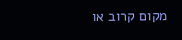מקום קרוב או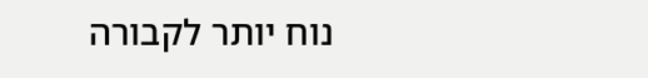נוח יותר לקבורה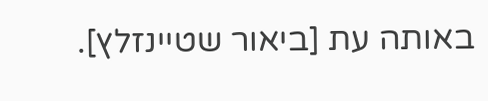באותה עת [ביאור שטיינזלץ].